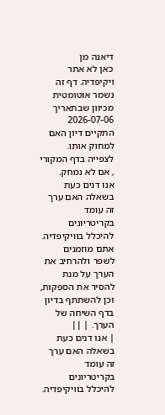דיאנה מן
כאן לא אתר ויקיפדיה. דף זה נשמר אוטומטית מכיוון שבתאריך 2026-07-06 התקיים דיון האם למחוק אותו. לצפייה בדף המקורי , אם לא נמחק.
אנו דנים כעת בשאלה האם ערך זה עומד בקריטריונים להיכלל בוויקיפדיה. אתם מוזמנים לשפר ולהרחיב את הערך על מנת להסיר את הספקות, וכן להשתתף בדיון בדף השיחה של הערך. | ||
| אנו דנים כעת בשאלה האם ערך זה עומד בקריטריונים להיכלל בוויקיפדיה.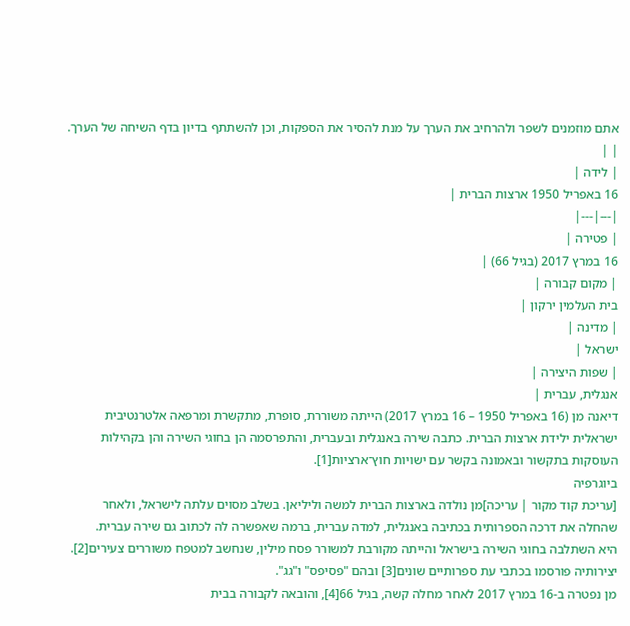אתם מוזמנים לשפר ולהרחיב את הערך על מנת להסיר את הספקות, וכן להשתתף בדיון בדף השיחה של הערך. | |
| לידה |
16 באפריל 1950 ארצות הברית |
|---|---|
| פטירה |
16 במרץ 2017 (בגיל 66) |
| מקום קבורה |
בית העלמין ירקון |
| מדינה |
ישראל |
| שפות היצירה |
אנגלית, עברית |
דיאנה מן (16 באפריל 1950 – 16 במרץ 2017) הייתה משוררת, סופרת, מתקשרת ומרפאה אלטרנטיבית ישראלית ילידת ארצות הברית. כתבה שירה באנגלית ובעברית, והתפרסמה הן בחוגי השירה והן בקהילות העוסקות בתקשור ובאמונה בקשר עם ישויות חוץ־ארציות[1].
ביוגרפיה
[עריכת קוד מקור | עריכה]מן נולדה בארצות הברית למשה וליליאן. בשלב מסוים עלתה לישראל, ולאחר שהחלה את דרכה הספרותית בכתיבה באנגלית, למדה עברית, ברמה שאפשרה לה לכתוב גם שירה עברית.
היא השתלבה בחוגי השירה בישראל והייתה מקורבת למשורר פסח מילין, שנחשב למטפח משוררים צעירים[2]. יצירותיה פורסמו בכתבי עת ספרותיים שונים[3] ובהם "פסיפס" ו"גג".
מן נפטרה ב-16 במרץ 2017 לאחר מחלה קשה, בגיל 66[4], והובאה לקבורה בבית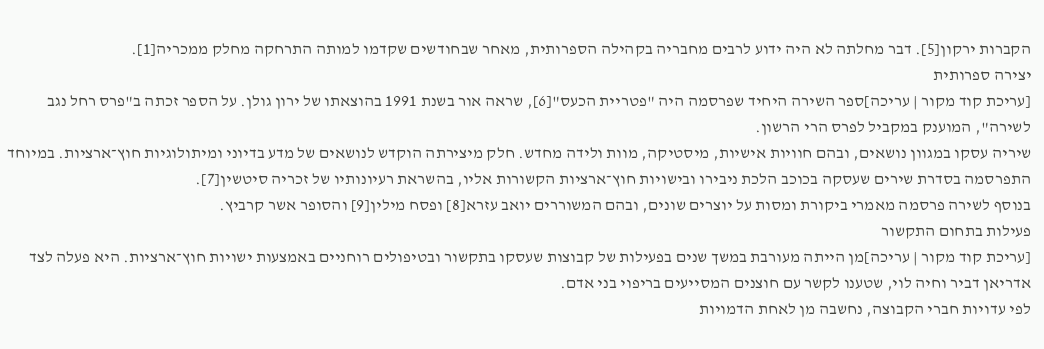הקברות ירקון[5]. דבר מחלתה לא היה ידוע לרבים מחבריה בקהילה הספרותית, מאחר שבחודשים שקדמו למותה התרחקה מחלק ממכריה[1].
יצירה ספרותית
[עריכת קוד מקור | עריכה]ספר השירה היחיד שפרסמה היה "פטריית הכעס"[6], שראה אור בשנת 1991 בהוצאתו של ירון גולן. על הספר זכתה ב"פרס רחל נגב לשירה", המוענק במקביל לפרס הרי הרשון.
שיריה עסקו במגוון נושאים, ובהם חוויות אישיות, מיסטיקה, מוות ולידה מחדש. חלק מיצירתה הוקדש לנושאים של מדע בדיוני ומיתולוגיות חוץ־ארציות. במיוחד התפרסמה בסדרת שירים שעסקה בכוכב הלכת ניבירו ובישויות חוץ־ארציות הקשורות אליו, בהשראת רעיונותיו של זכריה סיטשין[7].
בנוסף לשירה פרסמה מאמרי ביקורת ומסות על יוצרים שונים, ובהם המשוררים יואב עזרא[8] ופסח מילין[9] והסופר אשר קרביץ.
פעילות בתחום התקשור
[עריכת קוד מקור | עריכה]מן הייתה מעורבת במשך שנים בפעילות של קבוצות שעסקו בתקשור ובטיפולים רוחניים באמצעות ישויות חוץ־ארציות. היא פעלה לצד אדריאן דביר וחיה לוי, שטענו לקשר עם חוצנים המסייעים בריפוי בני אדם.
לפי עדויות חברי הקבוצה, נחשבה מן לאחת הדמויות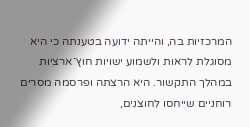המרכזיות בה, והייתה ידועה בטענתה כי היא מסוגלת לראות ולשמוע ישויות חוץ־ארציות במהלך התקשור. היא הרצתה ופרסמה מסרים רוחניים שייחסו לחוצנים,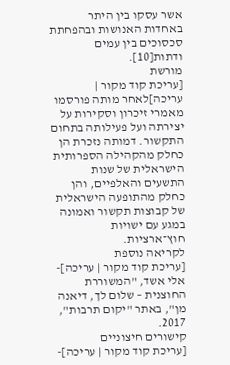אשר עסקו בין היתר באחדות האנושות ובהפחתת סכסוכים בין עמים ודתות[10].
מורשת
[עריכת קוד מקור | עריכה]לאחר מותה פורסמו מאמרי זיכרון וסקירות על יצירתה ועל פעילותה בתחום התקשור. דמותה נזכרת הן כחלק מהקהילה הספרותית הישראלית של שנות התשעים והאלפיים, והן כחלק מהתופעה הישראלית של קבוצות תקשור ואמונה במגע עם ישויות חוץ־ארציות.
לקריאה נוספת
[עריכת קוד מקור | עריכה]- אלי אשד, "המשוררת החוצנית – שלום לך, דיאנה מן", באתר "יקום תרבות", 2017.
קישורים חיצוניים
[עריכת קוד מקור | עריכה]-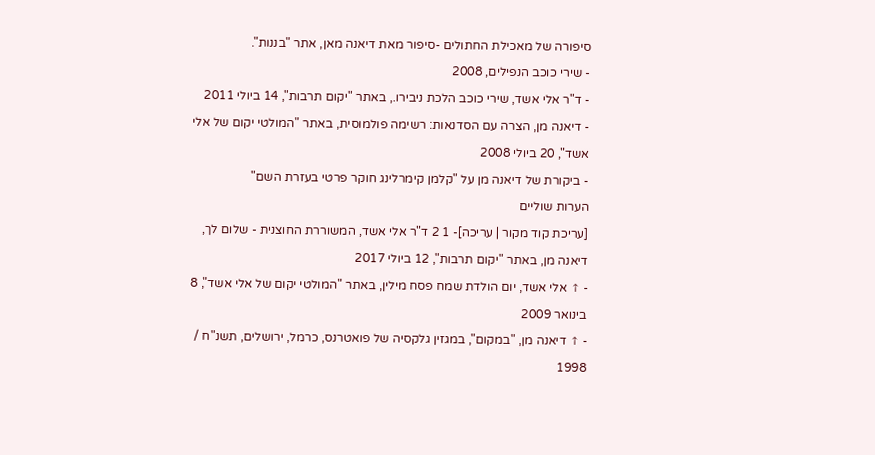סיפורה של מאכילת החתולים -סיפור מאת דיאנה מאן, אתר "בננות".
- שירי כוכב הנפילים, 2008
- ד"ר אלי אשד, שירי כוכב הלכת ניבירו., באתר "יקום תרבות", 14 ביולי 2011
- דיאנה מן, הצרה עם הסדנאות: רשימה פולמוסית, באתר "המולטי יקום של אלי אשד", 20 ביולי 2008
- ביקורת של דיאנה מן על "קלמן קימרלינג חוקר פרטי בעזרת השם"
הערות שוליים
[עריכת קוד מקור | עריכה]- 1 2 ד"ר אלי אשד, המשוררת החוצנית - שלום לך, דיאנה מן, באתר "יקום תרבות", 12 ביולי 2017
- ↑ אלי אשד, יום הולדת שמח פסח מילין, באתר "המולטי יקום של אלי אשד", 8 בינואר 2009
- ↑ דיאנה מן, "במקום", במגזין גלקסיה של פואטרנס, כרמל, ירושלים, תשנ"ח / 1998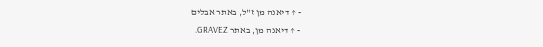- ↑ דיאנה מן ז"ל, באתר אבלים
- ↑ דיאנה מן, באתר GRAVEZ.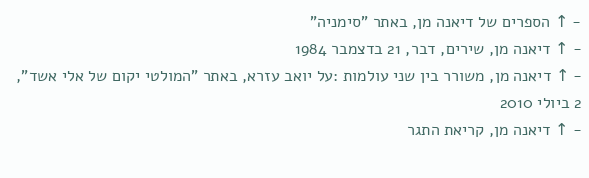- ↑ הספרים של דיאנה מן, באתר "סימניה"
- ↑ דיאנה מן, שירים, דבר, 21 בדצמבר 1984
- ↑ דיאנה מן, משורר בין שני עולמות :על יואב עזרא, באתר "המולטי יקום של אלי אשד", 2 ביולי 2010
- ↑ דיאנה מן, קריאת התגר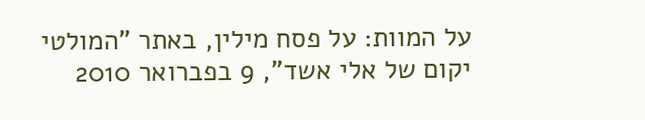על המוות: על פסח מילין, באתר "המולטי יקום של אלי אשד", 9 בפברואר 2010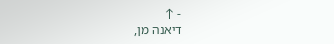- ↑
דיאנה מן,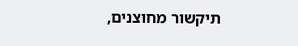תיקשור מחוצנים,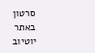סרטון באתר יוטיוב